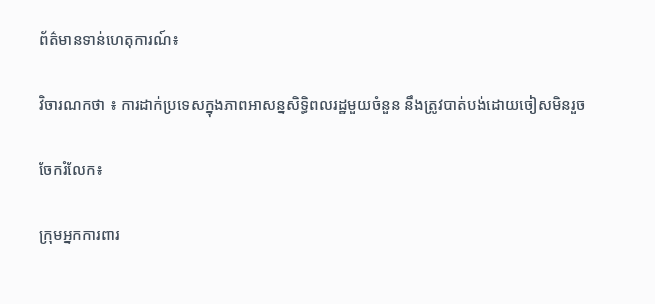ព័ត៌មានទាន់ហេតុការណ៍៖

វិចារណកថា ៖ ការដាក់ប្រទេសក្នុងភាពអាសន្នសិទ្ធិពលរដ្ឋមួយចំនួន នឹងត្រូវបាត់បង់ដោយចៀសមិនរួច

ចែករំលែក៖

ក្រុមអ្នកការពារ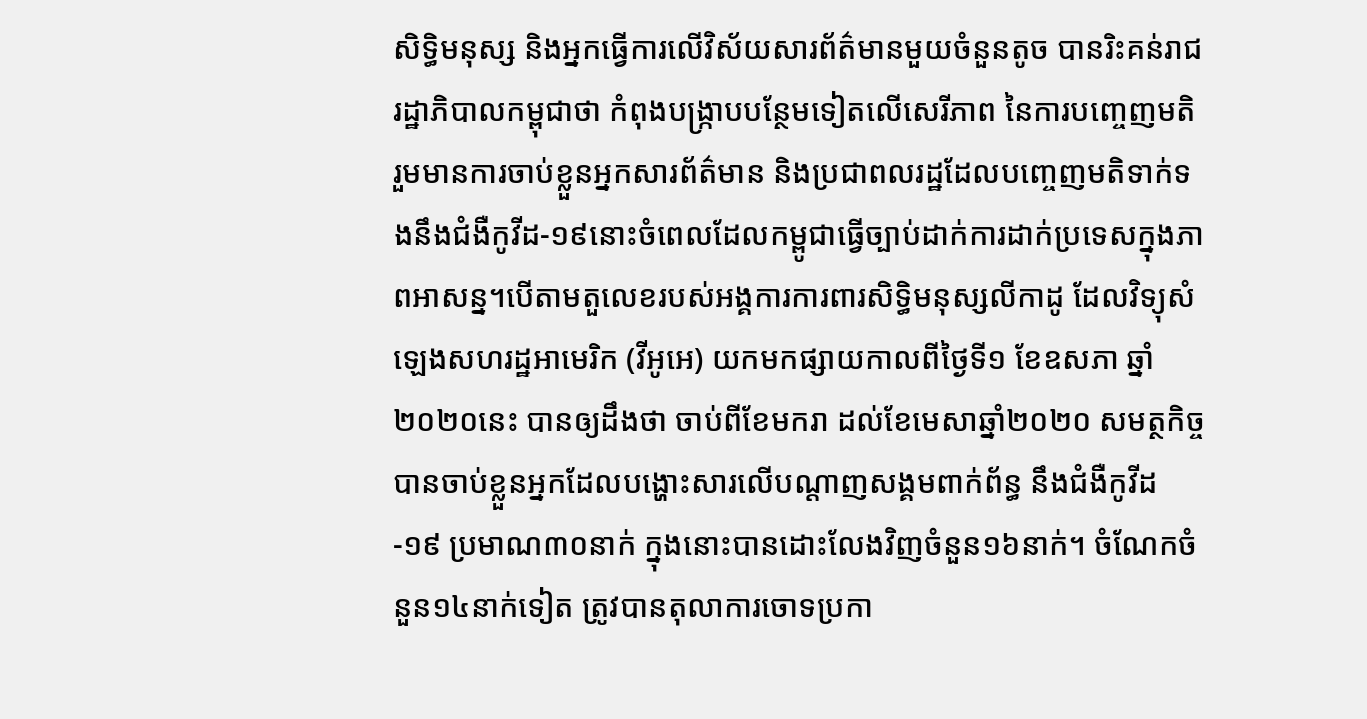សិទ្ធិមនុស្ស និងអ្នកធ្វើការលើវិស័យសារព័ត៌មានមួយចំនួនតូច បានរិះគន់រាជរដ្ឋាភិបាលកម្ពុជាថា កំពុងបង្ក្រាបបន្ថែមទៀតលើសេរីភាព នៃការបញ្ចេញមតិ រួមមានការចាប់ខ្លួនអ្នកសារព័ត៌មាន និងប្រជាពលរដ្ឋដែលបញ្ចេញមតិទាក់ទងនឹងជំងឺកូវីដ-១៩នោះចំពេលដែលកម្ពូជាធ្វើច្បាប់ដាក់ការដាក់ប្រទេសក្នុងភាពអាសន្ន។បើតាមតួលេខរបស់អង្គការការពារសិទ្ធិមនុស្សលីកាដូ ដែលវិទ្យុសំឡេងសហរដ្ឋអាមេរិក (វីអូអេ) យកមកផ្សាយកាលពីថ្ងៃទី១ ខែឧសភា ឆ្នាំ២០២០នេះ បានឲ្យដឹងថា ចាប់ពីខែមករា ដល់ខែមេសាឆ្នាំ២០២០ សមត្ថកិច្ចបានចាប់ខ្លួនអ្នកដែលបង្ហោះសារលើបណ្ដាញសង្គមពាក់ព័ន្ធ នឹងជំងឺកូវីដ-១៩ ប្រមាណ៣០នាក់ ក្នុងនោះបានដោះលែងវិញចំនួន១៦នាក់។ ចំណែកចំនួន១៤នាក់ទៀត ត្រូវបានតុលាការចោទប្រកា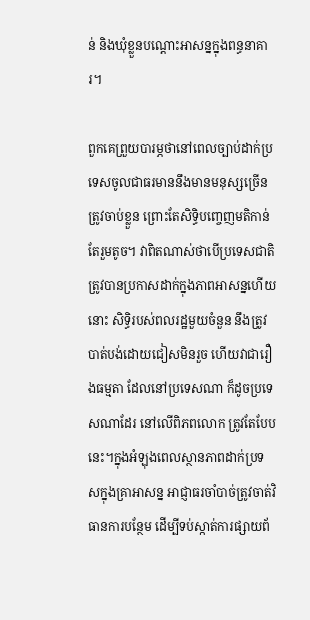ន់ និងឃុំខ្លួនបណ្ដោះអាសន្នក្នុងពន្ធនាគារ។

ពួកគេព្រួយបារម្ភថានៅពេលច្បាប់ដាក់ប្រទេសចូលជាធរមាននឹងមានមនុស្សច្រើនត្រូវចាប់ខ្លួន ព្រោះតែសិទ្ធិបញ្ចេញមតិកាន់តែរួមតូច។ វាពិតណាស់ថាបើប្រទេសជាតិត្រូវបានប្រកាសដាក់ក្នុងភាពអាសន្នហើយនោះ សិទ្ធិរបស់ពលរដ្ឋមួយចំនួន នឹងត្រូវបាត់បង់ដោយជៀសមិនរួច ហើយវាជារឿងធម្មតា ដែលនៅប្រទេសណា ក៏ដូចប្រទេសណាដែរ នៅលើពិភពលោក ត្រូវតែបែបនេះ។ក្នុងអំឡុងពេលស្ថានភាពដាក់ប្រទសក្នុងគ្រាអាសន្ន អាជ្ញាធរចាំបាច់ត្រូវចាត់វិធានការបន្ថែម ដើម្បីទប់ស្កាត់ការផ្សាយព័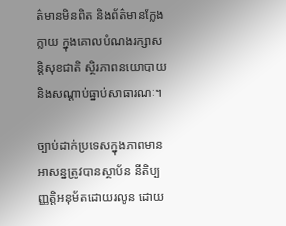ត៌មានមិនពិត និងព័ត៌មានក្លែងក្លាយ ក្នុងគោលបំណងរក្សាសន្តិសុខជាតិ ស្ថិរភាពនយោបាយ និងសណ្ដាប់ធ្នាប់សាធារណៈ។

ច្បាប់ដាក់ប្រទេសក្នុងភាពមានអាសន្នត្រូវបានស្ថាប័ន នីតិប្បញ្ញត្តិអនុម័តដោយរលូន ដោយ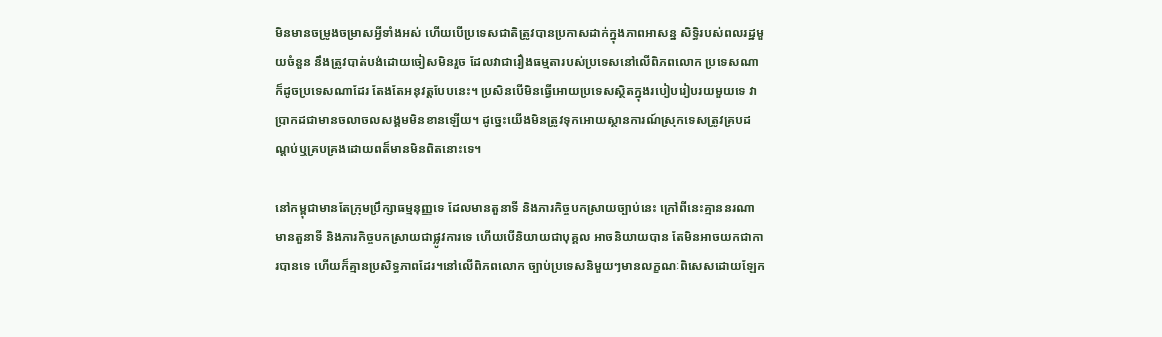មិនមានចម្រូងចម្រាសអ្វីទាំងអស់ ហើយបើប្រទេសជាតិត្រូវបានប្រកាសដាក់ក្នុងភាពអាសន្ន សិទ្ធិរបស់ពលរដ្ឋមួយចំនួន នឹងត្រូវបាត់បង់ដោយចៀសមិនរួច ដែលវាជារឿងធម្មតារបស់ប្រទេសនៅលើពិភពលោក ប្រទេសណាក៏ដូចប្រទេសណាដែរ តែងតែអនុវត្តបែបនេះ។ ប្រសិនបើមិនធ្វើអោយប្រទេសស្ថិតក្នុងរបៀបរៀបរយមួយទេ វាប្រាកដជាមានចលាចលសង្គមមិនខានឡើយ។ ដូច្នេះយើងមិនត្រូវទុកអោយស្ថានការណ៍ស្រុកទេសត្រូវគ្របដណ្តប់ឬគ្របគ្រងដោយពត៏មានមិនពិតនោះទេ។

នៅកម្ពុជាមានតែក្រុមប្រឹក្សាធម្មនុញ្ញទេ ដែលមានតួនាទី និងភារកិច្ចបកស្រាយច្បាប់នេះ ក្រៅពីនេះគ្មាននរណាមានតួនាទី និងភារកិច្ចបកស្រាយជាផ្លូវការទេ ហើយបើនិយាយជាបុគ្គល អាចនិយាយបាន តែមិនអាចយកជាការបានទេ ហើយក៏គ្មានប្រសិទ្ធភាពដែរ។នៅលើពិភពលោក ច្បាប់ប្រទេសនិមួយៗមានលក្ខណៈពិសេសដោយឡែក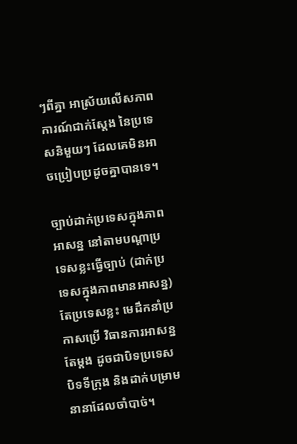ៗពីគ្នា អាស្រ័យលើសភាពការណ៍ជាក់ស្ដែង នៃប្រទេសនិមួយៗ ដែលគេមិនអាចប្រៀបប្រដូចគ្នាបានទេ។

ច្បាប់ដាក់ប្រទេសក្នុងភាពអាសន្ន នៅតាមបណ្តាប្រទេសខ្លះធ្វើច្បាប់ (ដាក់ប្រទេសក្នុងភាពមានអាសន្ន) តែប្រទេសខ្លះ មេដឹកនាំប្រកាសប្រើ វិធានការអាសន្នតែម្ដង ដូចជាបិទប្រទេស បិទទីក្រុង និងដាក់បម្រាមនានាដែលចាំបាច់។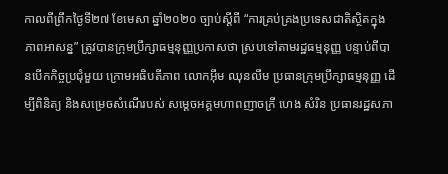កាលពីព្រឹកថ្ងៃទី២៧ ខែមេសា ឆ្នាំ២០២០ ច្បាប់ស្ដីពី “ការគ្រប់គ្រងប្រទេសជាតិស្ថិតក្នុងភាពអាសន្ន” ត្រូវបានក្រុមប្រឹក្សាធម្មនុញ្ញប្រកាសថា ស្របទៅតាមរដ្ឋធម្មនុញ្ញ បន្ទាប់ពីបានបើកកិច្ចប្រជុំមួយ ក្រោមអធិបតីភាព លោកអ៊ឹម ឈុនលឹម ប្រធានក្រុមប្រឹក្សាធម្មនុញ្ញ ដើម្បីពិនិត្យ និងសម្រេចសំណើរបស់ សម្ដេចអគ្គមហាពញាចក្រី ហេង សំរិន ប្រធានរដ្ឋសភា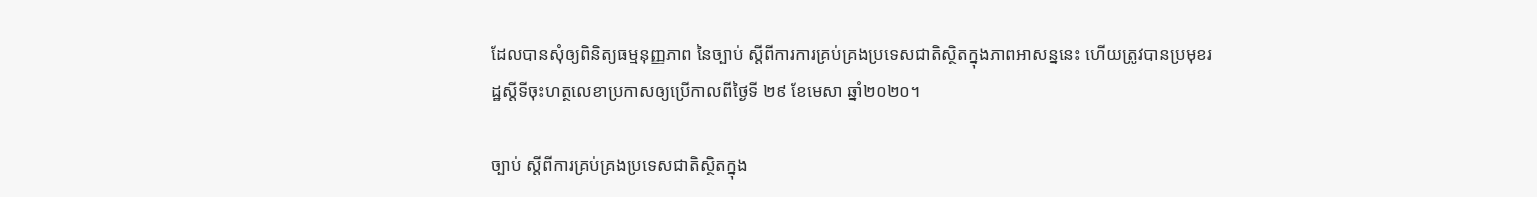ដែលបានសុំឲ្យពិនិត្យធម្មនុញ្ញភាព នៃច្បាប់ ស្តីពីការការគ្រប់គ្រងប្រទេសជាតិស្ថិតក្នុងភាពអាសន្ននេះ ហើយត្រូវបានប្រមុខរដ្ឋស្តីទីចុះហត្ថលេខាប្រកាសឲ្យប្រើកាលពីថ្ងៃទី ២៩ ខែមេសា ឆ្នាំ២០២០។

ច្បាប់ ស្ដីពីការគ្រប់គ្រងប្រទេសជាតិស្ថិតក្នុង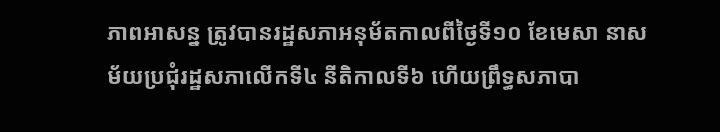ភាពអាសន្ន ត្រូវបានរដ្ឋសភាអនុម័តកាលពីថ្ងៃទី១០ ខែមេសា នាសម័យប្រជុំរដ្ឋសភាលើកទី៤ នីតិកាលទី៦ ហើយព្រឹទ្ធសភាបា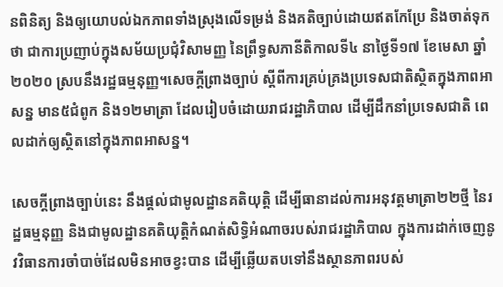នពិនិត្យ និងឲ្យយោបល់ឯកភាពទាំងស្រុងលើទម្រង់ និងគតិច្បាប់ដោយឥតកែប្រែ និងចាត់ទុកថា ជាការប្រញាប់ក្នុងសម័យប្រជុំវិសាមញ្ញ នៃព្រឹទ្ធសភានីតិកាលទី៤ នាថ្ងៃទី១៧ ខែមេសា ឆ្នាំ២០២០ ស្របនឹងរដ្ឋធម្មនុញ្ញ។សេចក្ដីព្រាងច្បាប់ ស្ដីពីការគ្រប់គ្រងប្រទេសជាតិស្ថិតក្នុងភាពអាសន្ន មាន៥ជំពូក និង១២មាត្រា ដែលរៀបចំដោយរាជរដ្ឋាភិបាល ដើម្បីដឹកនាំប្រទេសជាតិ ពេលដាក់ឲ្យស្ថិតនៅក្នុងភាពអាសន្ន។

សេចក្ដីព្រាងច្បាប់នេះ នឹងផ្តល់ជាមូលដ្ឋានគតិយុត្តិ ដើម្បីធានាដល់ការអនុវត្តមាត្រា២២ថ្មី នៃរដ្ឋធម្មនុញ្ញ និងជាមូលដ្ឋានគតិយុត្តិកំណត់សិទ្ធិអំណាចរបស់រាជរដ្ឋាភិបាល ក្នុងការដាក់ចេញនូវវិធានការចាំបាច់ដែលមិនអាចខ្វះបាន ដើម្បីឆ្លើយតបទៅនឹងស្ថានភាពរបស់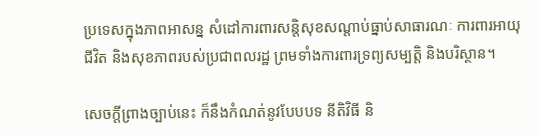ប្រទេសក្នុងភាពអាសន្ន សំដៅការពារសន្តិសុខសណ្ដាប់ធ្នាប់សាធារណៈ ការពារអាយុជីវិត និងសុខភាពរបស់ប្រជាពលរដ្ឋ ព្រមទាំងការពារទ្រព្យសម្បត្តិ និងបរិស្ថាន។

សេចក្ដីព្រាងច្បាប់នេះ ក៏នឹងកំណត់នូវបែបបទ នីតិវិធី និ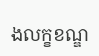ងលក្ខខណ្ឌ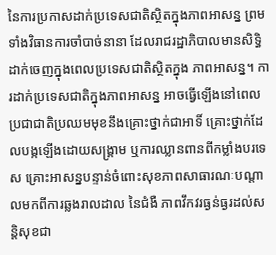នៃការប្រកាសដាក់ប្រទេសជាតិស្ថិតក្នុងភាពអាសន្ន ព្រមទាំងវិធានការចាំបាច់នានា ដែលរាជរដ្ឋាភិបាលមានសិទ្ធិដាក់ចេញក្នុងពេលប្រទេសជាតិស្ថិតក្នុង ភាពអាសន្ន។ ការដាក់ប្រទេសជាតិក្នុងភាពអាសន្ន អាចធ្វើឡើងនៅពេលប្រជាជាតិប្រឈមមុខនឹងគ្រោះថ្នាក់ជាអាទិ៍ គ្រោះថ្នាក់ដែលបង្កឡើងដោយសង្គ្រាម ឬការឈ្លានពានពីកម្លាំងបរទេស គ្រោះអាសន្នបន្ទាន់ចំពោះសុខភាពសាធារណៈបណ្តាលមកពីការឆ្លងរាលដាល នៃជំងឺ ភាពវឹកវរធ្ងន់ធ្ងរដល់សន្តិសុខជា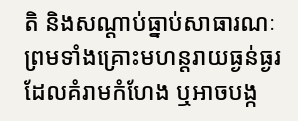តិ និងសណ្ដាប់ធ្នាប់សាធារណៈ ព្រមទាំងគ្រោះមហន្តរាយធ្ងន់ធ្ងរ ដែលគំរាមកំហែង ឬអាចបង្ក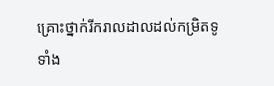គ្រោះថ្នាក់រីករាលដាលដល់កម្រិតទូទាំង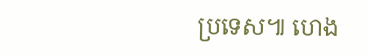ប្រទេស៕ ហេង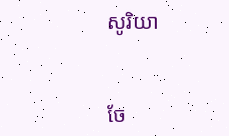សូរិយា


ចែ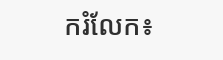ករំលែក៖